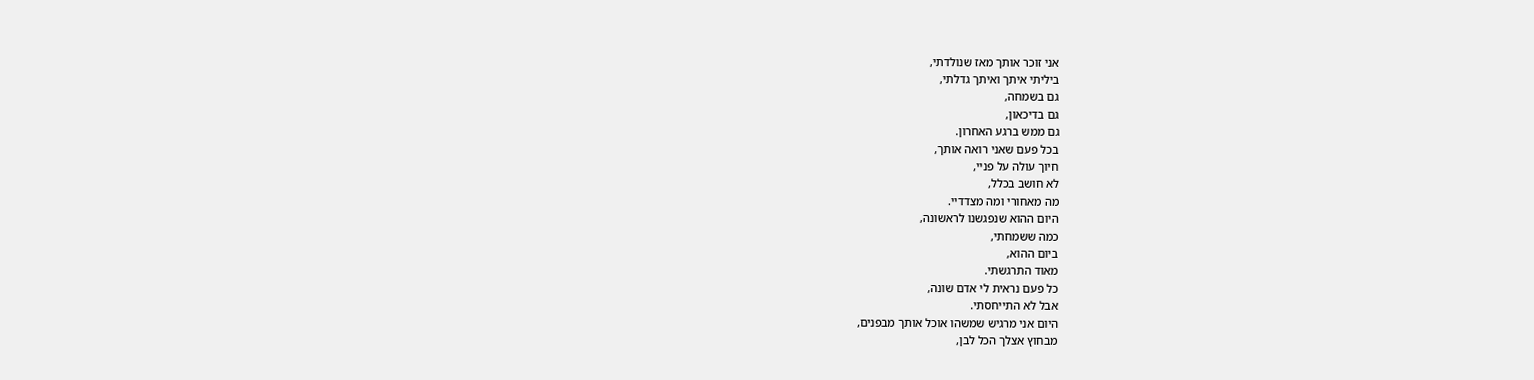אני זוכר אותך מאז שנולדתי,
ביליתי איתך ואיתך גדלתי,
גם בשמחה,
גם בדיכאון,
גם ממש ברגע האחרון.
בכל פעם שאני רואה אותך,
חיוך עולה על פניי,
לא חושב בכלל,
מה מאחורי ומה מצדדיי.
היום ההוא שנפגשנו לראשונה,
כמה ששמחתי,
ביום ההוא,
מאוד התרגשתי.
כל פעם נראית לי אדם שונה,
אבל לא התייחסתי.
היום אני מרגיש שמשהו אוכל אותך מבפנים,
מבחוץ אצלך הכל לבן,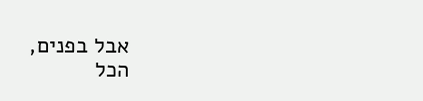אבל בפנים,
הכל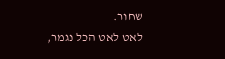שחור.
לאט לאט הכל נגמר,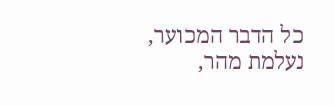כל הדבר המכוער,
נעלמת מהר,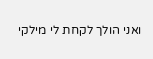ואני הולך לקחת לי מילקי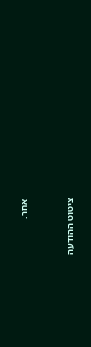אחר.



ציטוט ההודעה